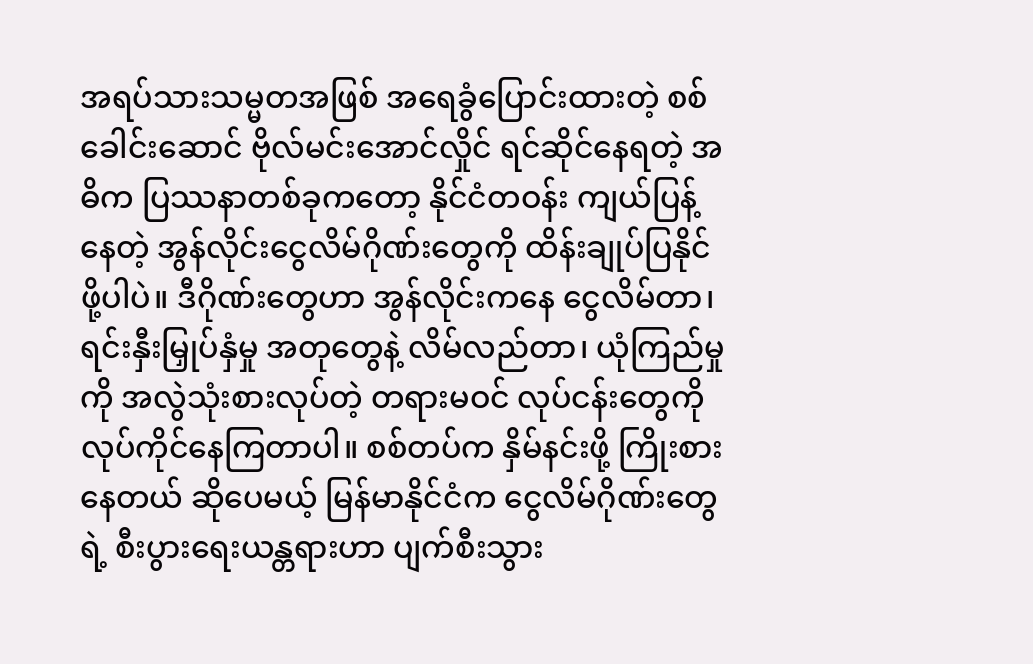အရပ်သားသမ္မတအဖြစ် အရေခွံပြောင်းထားတဲ့ စစ်ခေါင်းဆောင် ဗိုလ်မင်းအောင်လှိုင် ရင်ဆိုင်နေရတဲ့ အဓိက ပြဿနာတစ်ခုကတော့ နိုင်ငံတဝန်း ကျယ်ပြန့်နေတဲ့ အွန်လိုင်းငွေလိမ်ဂိုဏ်းတွေကို ထိန်းချုပ်ပြနိုင်ဖို့ပါပဲ။ ဒီဂိုဏ်းတွေဟာ အွန်လိုင်းကနေ ငွေလိမ်တာ၊ ရင်းနှီးမြှုပ်နှံမှု အတုတွေနဲ့ လိမ်လည်တာ၊ ယုံကြည်မှုကို အလွဲသုံးစားလုပ်တဲ့ တရားမဝင် လုပ်ငန်းတွေကို လုပ်ကိုင်နေကြတာပါ။ စစ်တပ်က နှိမ်နင်းဖို့ ကြိုးစားနေတယ် ဆိုပေမယ့် မြန်မာနိုင်ငံက ငွေလိမ်ဂိုဏ်းတွေရဲ့ စီးပွားရေးယန္တရားဟာ ပျက်စီးသွား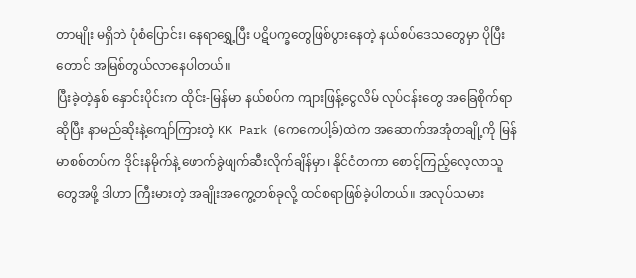တာမျိုး မရှိဘဲ ပုံစံပြောင်း၊ နေရာရွှေ့ပြီး ပဋိပက္ခတွေဖြစ်ပွားနေတဲ့ နယ်စပ်ဒေသတွေမှာ ပိုပြီးတောင် အမြစ်တွယ်လာနေပါတယ်။
ပြီးခဲ့တဲ့နှစ် နှောင်းပိုင်းက ထိုင်း-မြန်မာ နယ်စပ်က ကျားဖြန့်ငွေလိမ် လုပ်ငန်းတွေ အခြေစိုက်ရာဆိုပြီး နာမည်ဆိုးနဲ့ကျော်ကြားတဲ့ KK Park (ကေကေပါ့ခ်)ထဲက အဆောက်အအုံတချို့ကို မြန်မာစစ်တပ်က ဒိုင်းနမိုက်နဲ့ ဖောက်ခွဲဖျက်ဆီးလိုက်ချိန်မှာ၊ နိုင်ငံတကာ စောင့်ကြည့်လေ့လာသူတွေအဖို့ ဒါဟာ ကြီးမားတဲ့ အချိုးအကွေ့တစ်ခုလို့ ထင်စရာဖြစ်ခဲ့ပါတယ်။ အလုပ်သမား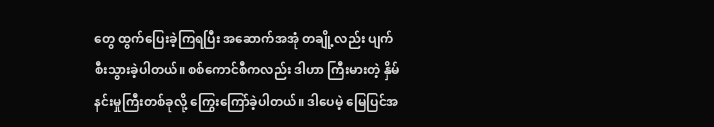တွေ ထွက်ပြေးခဲ့ကြရပြီး အဆောက်အအုံ တချို့လည်း ပျက်စီးသွားခဲ့ပါတယ်။ စစ်ကောင်စီကလည်း ဒါဟာ ကြီးမားတဲ့ နှိမ်နင်းမှုကြီးတစ်ခုလို့ ကြွေးကြော်ခဲ့ပါတယ်။ ဒါပေမဲ့ မြေပြင်အ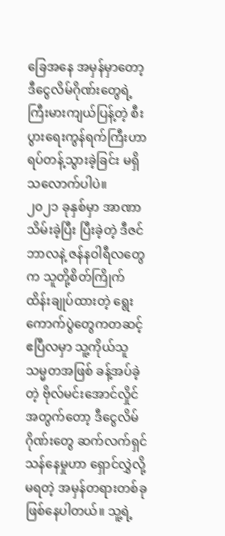ခြေအနေ အမှန်မှာတော့ ဒီငွေလိမ်ဂိုဏ်းတွေရဲ့ ကြီးမားကျယ်ပြန့်တဲ့ စီးပွားရေးကွန်ရက်ကြီးဟာ ရပ်တန့်သွားခဲ့ခြင်း မရှိသလောက်ပါပဲ။
၂၀၂၁ ခုနှစ်မှာ အာဏာသိမ်းခဲ့ပြီး ပြီးခဲ့တဲ့ ဒီဇင်ဘာလနဲ့ ဇန်နဝါရီလတွေက သူတို့စိတ်ကြိုက် ထိန်းချုပ်ထားတဲ့ ရွေးကောက်ပွဲတွေကတဆင့် ဧပြီလမှာ သူ့ကိုယ်သူ သမ္မတအဖြစ် ခန့်အပ်ခဲ့တဲ့ ဗိုလ်မင်းအောင်လှိုင်အတွက်တော့ ဒီငွေလိမ်ဂိုဏ်းတွေ ဆက်လက်ရှင်သန်နေမှုဟာ ရှောင်လွှဲလို့မရတဲ့ အမှန်တရားတစ်ခု ဖြစ်နေပါတယ်။ သူ့ရဲ့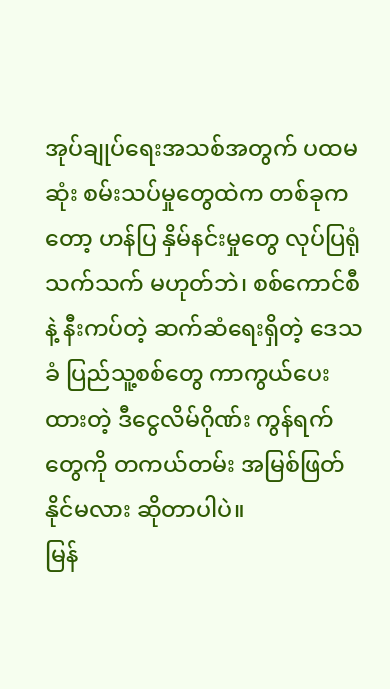အုပ်ချုပ်ရေးအသစ်အတွက် ပထမဆုံး စမ်းသပ်မှုတွေထဲက တစ်ခုကတော့ ဟန်ပြ နှိမ်နင်းမှုတွေ လုပ်ပြရုံသက်သက် မဟုတ်ဘဲ၊ စစ်ကောင်စီနဲ့ နီးကပ်တဲ့ ဆက်ဆံရေးရှိတဲ့ ဒေသခံ ပြည်သူ့စစ်တွေ ကာကွယ်ပေးထားတဲ့ ဒီငွေလိမ်ဂိုဏ်း ကွန်ရက်တွေကို တကယ်တမ်း အမြစ်ဖြတ်နိုင်မလား ဆိုတာပါပဲ။
မြန်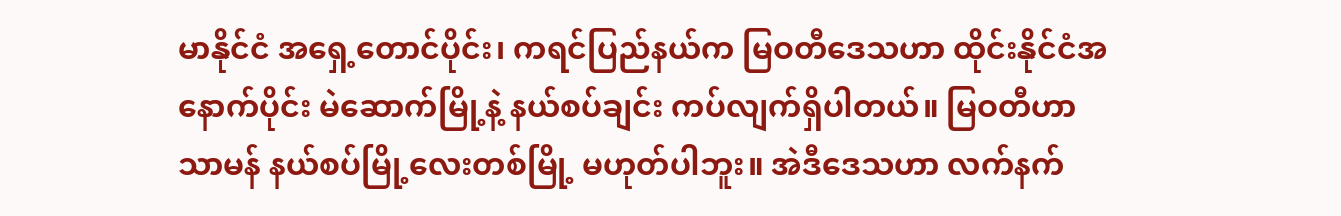မာနိုင်ငံ အရှေ့တောင်ပိုင်း၊ ကရင်ပြည်နယ်က မြဝတီဒေသဟာ ထိုင်းနိုင်ငံအနောက်ပိုင်း မဲဆောက်မြို့နဲ့ နယ်စပ်ချင်း ကပ်လျက်ရှိပါတယ်။ မြဝတီဟာ သာမန် နယ်စပ်မြို့လေးတစ်မြို့ မဟုတ်ပါဘူး။ အဲဒီဒေသဟာ လက်နက်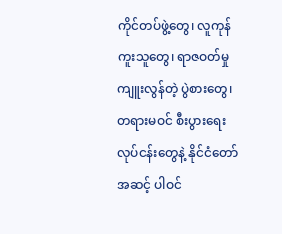ကိုင်တပ်ဖွဲ့တွေ၊ လူကုန်ကူးသူတွေ၊ ရာဇဝတ်မှုကျူးလွန်တဲ့ ပွဲစားတွေ၊ တရားမဝင် စီးပွားရေးလုပ်ငန်းတွေနဲ့ နိုင်ငံတော်အဆင့် ပါဝင်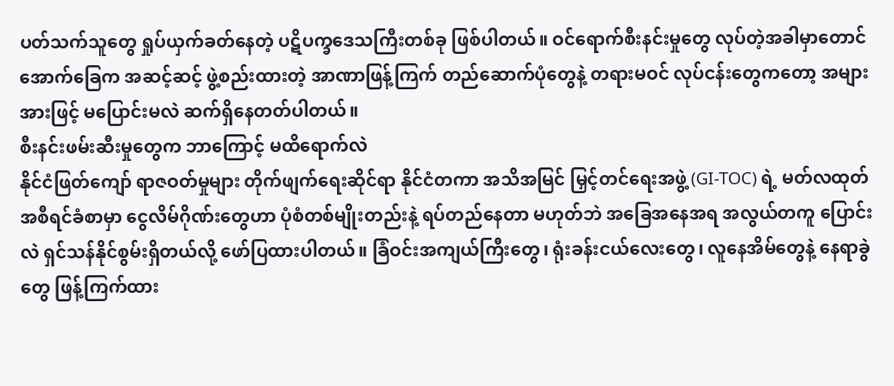ပတ်သက်သူတွေ ရှုပ်ယှက်ခတ်နေတဲ့ ပဋိပက္ခဒေသကြီးတစ်ခု ဖြစ်ပါတယ်။ ဝင်ရောက်စီးနင်းမှုတွေ လုပ်တဲ့အခါမှာတောင် အောက်ခြေက အဆင့်ဆင့် ဖွဲ့စည်းထားတဲ့ အာဏာဖြန့်ကြက် တည်ဆောက်ပုံတွေနဲ့ တရားမဝင် လုပ်ငန်းတွေကတော့ အများအားဖြင့် မပြောင်းမလဲ ဆက်ရှိနေတတ်ပါတယ်။
စီးနင်းဖမ်းဆီးမှုတွေက ဘာကြောင့် မထိရောက်လဲ
နိုင်ငံဖြတ်ကျော် ရာဇဝတ်မှုများ တိုက်ဖျက်ရေးဆိုင်ရာ နိုင်ငံတကာ အသိအမြင် မြှင့်တင်ရေးအဖွဲ့ (GI-TOC) ရဲ့ မတ်လထုတ် အစီရင်ခံစာမှာ ငွေလိမ်ဂိုဏ်းတွေဟာ ပုံစံတစ်မျိုးတည်းနဲ့ ရပ်တည်နေတာ မဟုတ်ဘဲ အခြေအနေအရ အလွယ်တကူ ပြောင်းလဲ ရှင်သန်နိုင်စွမ်းရှိတယ်လို့ ဖော်ပြထားပါတယ်။ ခြံဝင်းအကျယ်ကြီးတွေ၊ ရုံးခန်းငယ်လေးတွေ၊ လူနေအိမ်တွေနဲ့ နေရာခွဲတွေ ဖြန့်ကြက်ထား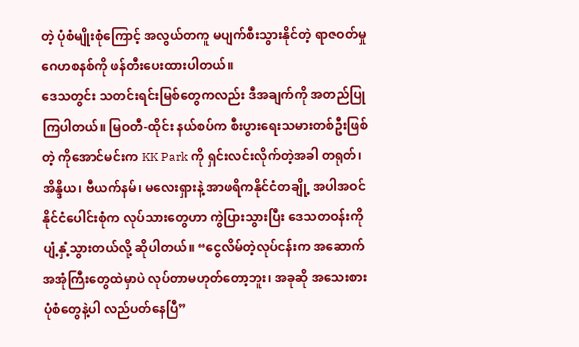တဲ့ ပုံစံမျိုးစုံကြောင့် အလွယ်တကူ မပျက်စီးသွားနိုင်တဲ့ ရာဇဝတ်မှုဂေဟစနစ်ကို ဖန်တီးပေးထားပါတယ်။
ဒေသတွင်း သတင်းရင်းမြစ်တွေကလည်း ဒီအချက်ကို အတည်ပြုကြပါတယ်။ မြဝတီ-ထိုင်း နယ်စပ်က စီးပွားရေးသမားတစ်ဦးဖြစ်တဲ့ ကိုအောင်မင်းက KK Park ကို ရှင်းလင်းလိုက်တဲ့အခါ တရုတ်၊ အိန္ဒိယ၊ ဗီယက်နမ်၊ မလေးရှားနဲ့ အာဖရိကနိုင်ငံတချို့ အပါအဝင် နိုင်ငံပေါင်းစုံက လုပ်သားတွေဟာ ကွဲပြားသွားပြီး ဒေသတဝန်းကို ပျံ့နှံ့သွားတယ်လို့ ဆိုပါတယ်။ “ငွေလိမ်တဲ့လုပ်ငန်းက အဆောက်အအုံကြီးတွေထဲမှာပဲ လုပ်တာမဟုတ်တော့ဘူး၊ အခုဆို အသေးစားပုံစံတွေနဲ့ပါ လည်ပတ်နေပြီ”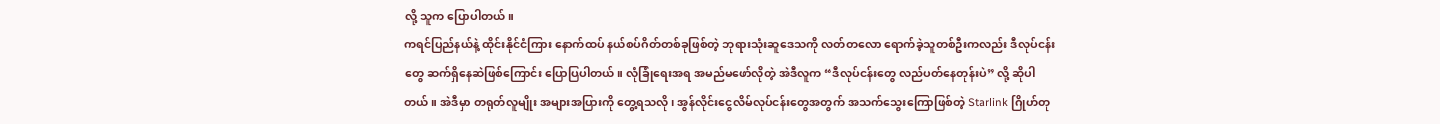လို့ သူက ပြောပါတယ်။
ကရင်ပြည်နယ်နဲ့ ထိုင်းနိုင်ငံကြား နောက်ထပ် နယ်စပ်ဂိတ်တစ်ခုဖြစ်တဲ့ ဘုရားသုံးဆူဒေသကို လတ်တလော ရောက်ခဲ့သူတစ်ဦးကလည်း ဒီလုပ်ငန်းတွေ ဆက်ရှိနေဆဲဖြစ်ကြောင်း ပြောပြပါတယ်။ လုံခြုံရေးအရ အမည်မဖော်လိုတဲ့ အဲဒီလူက “ဒီလုပ်ငန်းတွေ လည်ပတ်နေတုန်းပဲ” လို့ ဆိုပါတယ်။ အဲဒီမှာ တရုတ်လူမျိုး အများအပြားကို တွေ့ရသလို၊ အွန်လိုင်းငွေလိမ်လုပ်ငန်းတွေအတွက် အသက်သွေးကြောဖြစ်တဲ့ Starlink ဂြိုဟ်တု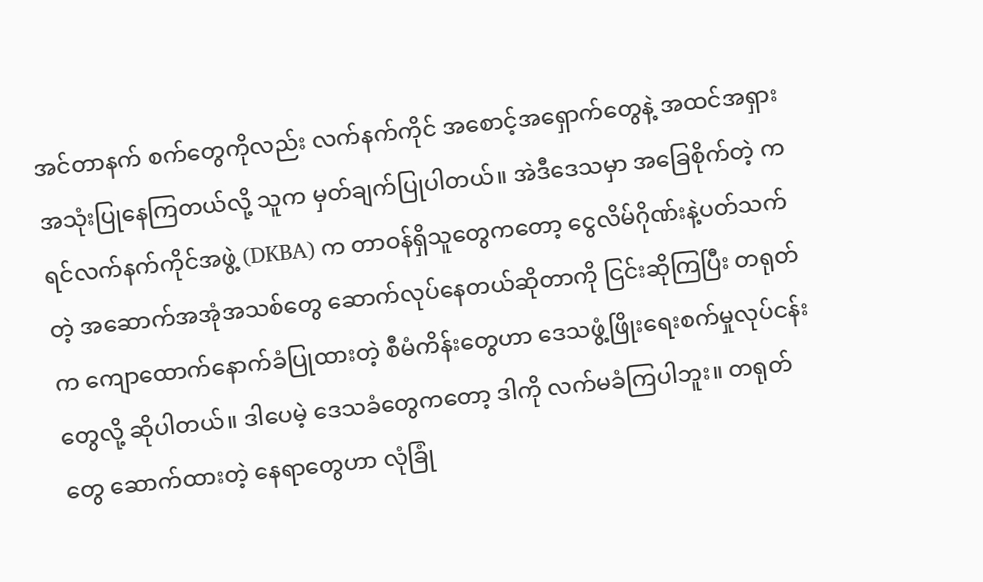အင်တာနက် စက်တွေကိုလည်း လက်နက်ကိုင် အစောင့်အရှောက်တွေနဲ့ အထင်အရှား အသုံးပြုနေကြတယ်လို့ သူက မှတ်ချက်ပြုပါတယ်။ အဲဒီဒေသမှာ အခြေစိုက်တဲ့ ကရင်လက်နက်ကိုင်အဖွဲ့ (DKBA) က တာဝန်ရှိသူတွေကတော့ ငွေလိမ်ဂိုဏ်းနဲ့ပတ်သက်တဲ့ အဆောက်အအုံအသစ်တွေ ဆောက်လုပ်နေတယ်ဆိုတာကို ငြင်းဆိုကြပြီး တရုတ်က ကျောထောက်နောက်ခံပြုထားတဲ့ စီမံကိန်းတွေဟာ ဒေသဖွံ့ဖြိုးရေးစက်မှုလုပ်ငန်းတွေလို့ ဆိုပါတယ်။ ဒါပေမဲ့ ဒေသခံတွေကတော့ ဒါကို လက်မခံကြပါဘူး။ တရုတ်တွေ ဆောက်ထားတဲ့ နေရာတွေဟာ လုံခြုံ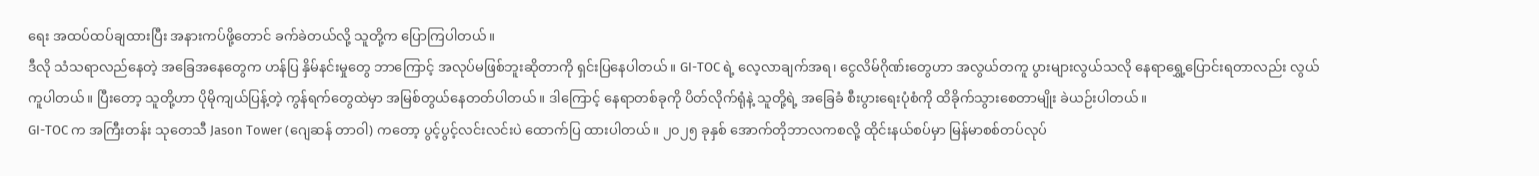ရေး အထပ်ထပ်ချထားပြီး အနားကပ်ဖို့တောင် ခက်ခဲတယ်လို့ သူတို့က ပြောကြပါတယ်။
ဒီလို သံသရာလည်နေတဲ့ အခြေအနေတွေက ဟန်ပြ နှိမ်နင်းမှုတွေ ဘာကြောင့် အလုပ်မဖြစ်ဘူးဆိုတာကို ရှင်းပြနေပါတယ်။ GI-TOC ရဲ့ လေ့လာချက်အရ၊ ငွေလိမ်ဂိုဏ်းတွေဟာ အလွယ်တကူ ပွားများလွယ်သလို နေရာရွှေ့ပြောင်းရတာလည်း လွယ်ကူပါတယ်။ ပြီးတော့ သူတို့ဟာ ပိုမိုကျယ်ပြန့်တဲ့ ကွန်ရက်တွေထဲမှာ အမြစ်တွယ်နေတတ်ပါတယ်။ ဒါကြောင့် နေရာတစ်ခုကို ပိတ်လိုက်ရုံနဲ့ သူတို့ရဲ့ အခြေခံ စီးပွားရေးပုံစံကို ထိခိုက်သွားစေတာမျိုး ခဲယဉ်းပါတယ်။
GI-TOC က အကြီးတန်း သုတေသီ Jason Tower (ဂျေဆန် တာဝါ) ကတော့ ပွင့်ပွင့်လင်းလင်းပဲ ထောက်ပြ ထားပါတယ်။ ၂၀၂၅ ခုနှစ် အောက်တိုဘာလကစလို့ ထိုင်းနယ်စပ်မှာ မြန်မာစစ်တပ်လုပ်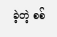ခဲ့တဲ့ စစ်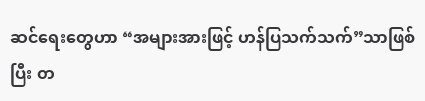ဆင်ရေးတွေဟာ “အများအားဖြင့် ဟန်ပြသက်သက်”သာဖြစ်ပြီး တ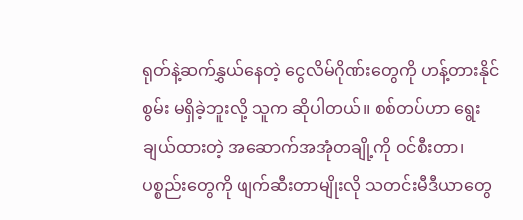ရုတ်နဲ့ဆက်နွှယ်နေတဲ့ ငွေလိမ်ဂိုဏ်းတွေကို ဟန့်တားနိုင်စွမ်း မရှိခဲ့ဘူးလို့ သူက ဆိုပါတယ်။ စစ်တပ်ဟာ ရွေးချယ်ထားတဲ့ အဆောက်အအုံတချို့ကို ဝင်စီးတာ၊ ပစ္စည်းတွေကို ဖျက်ဆီးတာမျိုးလို သတင်းမီဒီယာတွေ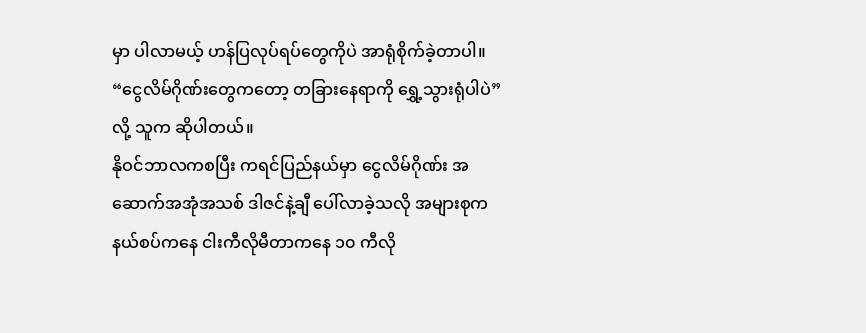မှာ ပါလာမယ့် ဟန်ပြလုပ်ရပ်တွေကိုပဲ အာရုံစိုက်ခဲ့တာပါ။ “ငွေလိမ်ဂိုဏ်းတွေကတော့ တခြားနေရာကို ရွှေ့သွားရုံပါပဲ” လို့ သူက ဆိုပါတယ်။
နိုဝင်ဘာလကစပြီး ကရင်ပြည်နယ်မှာ ငွေလိမ်ဂိုဏ်း အဆောက်အအုံအသစ် ဒါဇင်နဲ့ချီ ပေါ်လာခဲ့သလို အများစုက နယ်စပ်ကနေ ငါးကီလိုမီတာကနေ ၁၀ ကီလို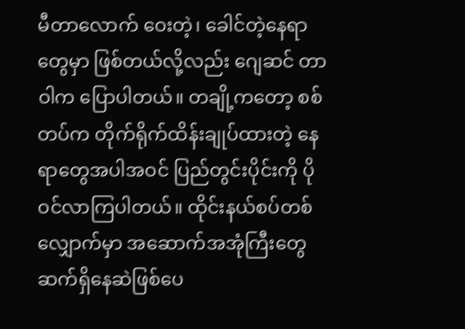မီတာလောက် ဝေးတဲ့၊ ခေါင်တဲ့နေရာတွေမှာ ဖြစ်တယ်လို့လည်း ဂျေဆင် တာဝါက ပြောပါတယ်။ တချို့ကတော့ စစ်တပ်က တိုက်ရိုက်ထိန်းချုပ်ထားတဲ့ နေရာတွေအပါအဝင် ပြည်တွင်းပိုင်းကို ပိုဝင်လာကြပါတယ်။ ထိုင်းနယ်စပ်တစ်လျှောက်မှာ အဆောက်အအုံကြီးတွေ ဆက်ရှိနေဆဲဖြစ်ပေ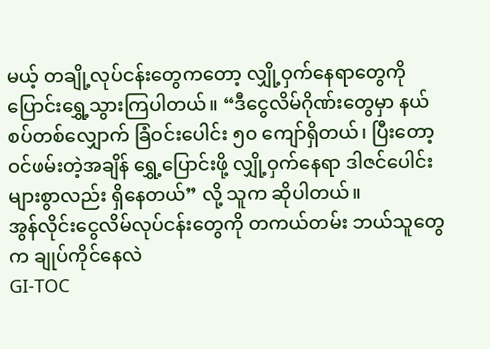မယ့် တချို့လုပ်ငန်းတွေကတော့ လျှို့ဝှက်နေရာတွေကို ပြောင်းရွှေ့သွားကြပါတယ်။ “ဒီငွေလိမ်ဂိုဏ်းတွေမှာ နယ်စပ်တစ်လျှောက် ခြံဝင်းပေါင်း ၅၀ ကျော်ရှိတယ်၊ ပြီးတော့ ဝင်ဖမ်းတဲ့အချိန် ရွှေ့ပြောင်းဖို့ လျှို့ဝှက်နေရာ ဒါဇင်ပေါင်းများစွာလည်း ရှိနေတယ်” လို့ သူက ဆိုပါတယ်။
အွန်လိုင်းငွေလိမ်လုပ်ငန်းတွေကို တကယ်တမ်း ဘယ်သူတွေက ချုပ်ကိုင်နေလဲ
GI-TOC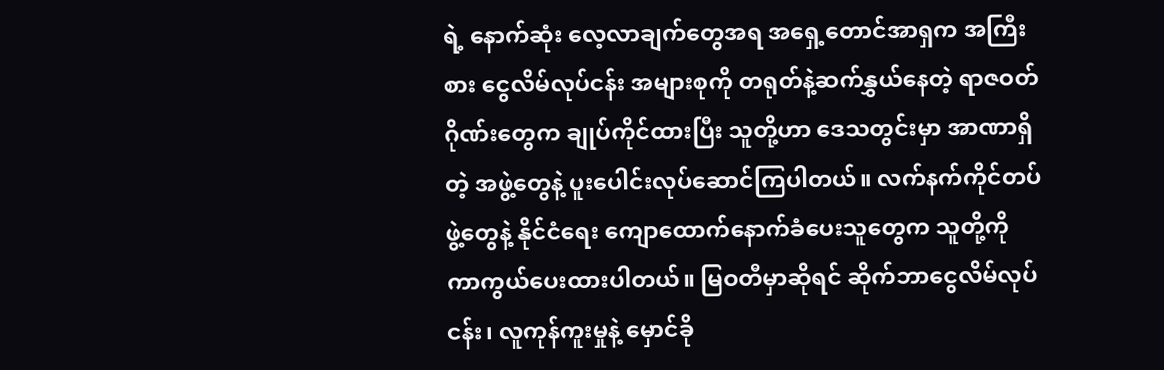ရဲ့ နောက်ဆုံး လေ့လာချက်တွေအရ အရှေ့တောင်အာရှက အကြီးစား ငွေလိမ်လုပ်ငန်း အများစုကို တရုတ်နဲ့ဆက်နွှယ်နေတဲ့ ရာဇဝတ်ဂိုဏ်းတွေက ချုပ်ကိုင်ထားပြီး သူတို့ဟာ ဒေသတွင်းမှာ အာဏာရှိတဲ့ အဖွဲ့တွေနဲ့ ပူးပေါင်းလုပ်ဆောင်ကြပါတယ်။ လက်နက်ကိုင်တပ်ဖွဲ့တွေနဲ့ နိုင်ငံရေး ကျောထောက်နောက်ခံပေးသူတွေက သူတို့ကို ကာကွယ်ပေးထားပါတယ်။ မြဝတီမှာဆိုရင် ဆိုက်ဘာငွေလိမ်လုပ်ငန်း၊ လူကုန်ကူးမှုနဲ့ မှောင်ခို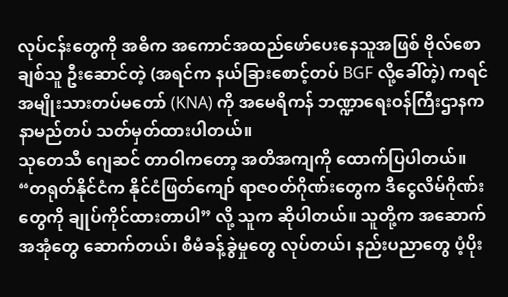လုပ်ငန်းတွေကို အဓိက အကောင်အထည်ဖော်ပေးနေသူအဖြစ် ဗိုလ်စောချစ်သူ ဦးဆောင်တဲ့ (အရင်က နယ်ခြားစောင့်တပ် BGF လို့ခေါ်တဲ့) ကရင်အမျိုးသားတပ်မတော် (KNA) ကို အမေရိကန် ဘဏ္ဍာရေးဝန်ကြီးဌာနက နာမည်တပ် သတ်မှတ်ထားပါတယ်။
သုတေသီ ဂျေဆင် တာဝါကတော့ အတိအကျကို ထောက်ပြပါတယ်။ “တရုတ်နိုင်ငံက နိုင်ငံဖြတ်ကျော် ရာဇဝတ်ဂိုဏ်းတွေက ဒီငွေလိမ်ဂိုဏ်းတွေကို ချုပ်ကိုင်ထားတာပါ” လို့ သူက ဆိုပါတယ်။ သူတို့က အဆောက်အအုံတွေ ဆောက်တယ်၊ စီမံခန့်ခွဲမှုတွေ လုပ်တယ်၊ နည်းပညာတွေ ပံ့ပိုး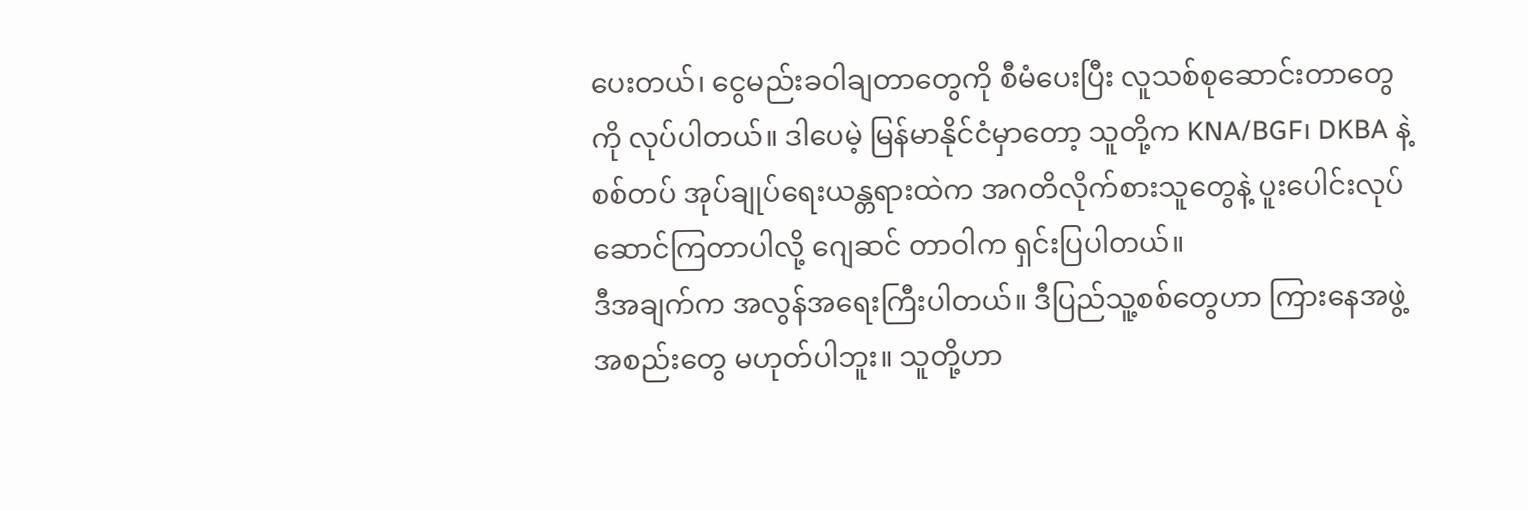ပေးတယ်၊ ငွေမည်းခဝါချတာတွေကို စီမံပေးပြီး လူသစ်စုဆောင်းတာတွေကို လုပ်ပါတယ်။ ဒါပေမဲ့ မြန်မာနိုင်ငံမှာတော့ သူတို့က KNA/BGF၊ DKBA နဲ့ စစ်တပ် အုပ်ချုပ်ရေးယန္တရားထဲက အဂတိလိုက်စားသူတွေနဲ့ ပူးပေါင်းလုပ်ဆောင်ကြတာပါလို့ ဂျေဆင် တာဝါက ရှင်းပြပါတယ်။
ဒီအချက်က အလွန်အရေးကြီးပါတယ်။ ဒီပြည်သူ့စစ်တွေဟာ ကြားနေအဖွဲ့အစည်းတွေ မဟုတ်ပါဘူး။ သူတို့ဟာ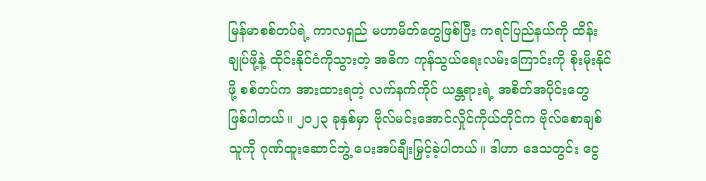မြန်မာစစ်တပ်ရဲ့ ကာလရှည် မဟာမိတ်တွေဖြစ်ပြီး ကရင်ပြည်နယ်ကို ထိန်းချုပ်ဖို့နဲ့ ထိုင်းနိုင်ငံကိုသွားတဲ့ အဓိက ကုန်သွယ်ရေးလမ်းကြောင်းကို စိုးမိုးနိုင်ဖို့ စစ်တပ်က အားထားရတဲ့ လက်နက်ကိုင် ယန္တရားရဲ့ အစိတ်အပိုင်းတွေ ဖြစ်ပါတယ်။ ၂၀၂၃ ခုနှစ်မှာ ဗိုလ်မင်းအောင်လှိုင်ကိုယ်တိုင်က ဗိုလ်စောချစ်သူကို ဂုဏ်ထူးဆောင်ဘွဲ့ ပေးအပ်ချီးမြှင့်ခဲ့ပါတယ်။ ဒါဟာ ဒေသတွင်း ငွေ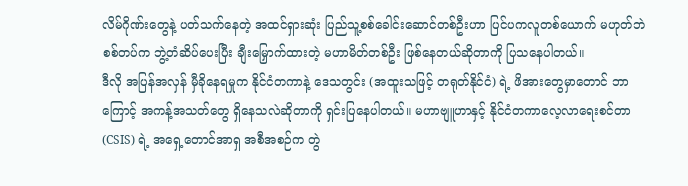လိမ်ဂိုဏ်းတွေနဲ့ ပတ်သက်နေတဲ့ အထင်ရှားဆုံး ပြည်သူ့စစ်ခေါင်းဆောင်တစ်ဦးဟာ ပြင်ပကလူတစ်ယောက် မဟုတ်ဘဲ စစ်တပ်က ဘွဲ့တံဆိပ်ပေးပြီး ချီးမြှောက်ထားတဲ့ မဟာမိတ်တစ်ဦး ဖြစ်နေတယ်ဆိုတာကို ပြသနေပါတယ်။
ဒီလို အပြန်အလှန် မှီခိုနေရမှုက နိုင်ငံတကာနဲ့ ဒေသတွင်း (အထူးသဖြင့် တရုတ်နိုင်ငံ) ရဲ့ ဖိအားတွေမှာတောင် ဘာကြောင့် အကန့်အသတ်တွေ ရှိနေသလဲဆိုတာကို ရှင်းပြနေပါတယ်။ မဟာဗျူဟာနှင့် နိုင်ငံတကာလေ့လာရေးစင်တာ (CSIS) ရဲ့ အရှေ့တောင်အာရှ အစီအစဉ်က တွဲ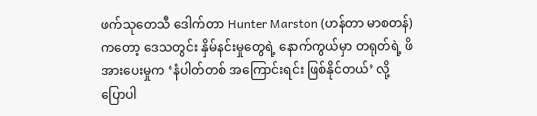ဖက်သုတေသီ ဒေါက်တာ Hunter Marston (ဟန်တာ မာစတန်) ကတော့ ဒေသတွင်း နှိမ်နင်းမှုတွေရဲ့ နောက်ကွယ်မှာ တရုတ်ရဲ့ ဖိအားပေးမှုက ‘နံပါတ်တစ် အကြောင်းရင်း ဖြစ်နိုင်တယ်’ လို့ ပြောပါ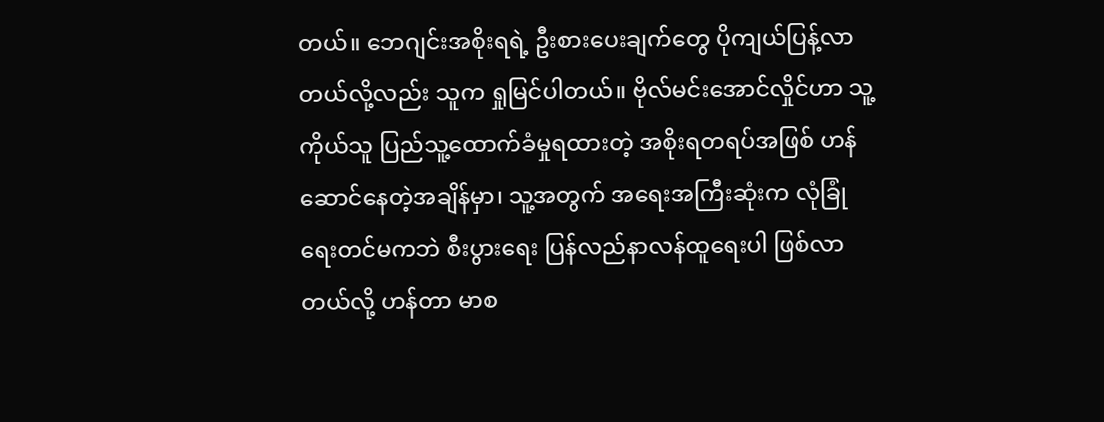တယ်။ ဘေဂျင်းအစိုးရရဲ့ ဦးစားပေးချက်တွေ ပိုကျယ်ပြန့်လာတယ်လို့လည်း သူက ရှုမြင်ပါတယ်။ ဗိုလ်မင်းအောင်လှိုင်ဟာ သူ့ကိုယ်သူ ပြည်သူ့ထောက်ခံမှုရထားတဲ့ အစိုးရတရပ်အဖြစ် ဟန်ဆောင်နေတဲ့အချိန်မှာ၊ သူ့အတွက် အရေးအကြီးဆုံးက လုံခြုံရေးတင်မကဘဲ စီးပွားရေး ပြန်လည်နာလန်ထူရေးပါ ဖြစ်လာတယ်လို့ ဟန်တာ မာစ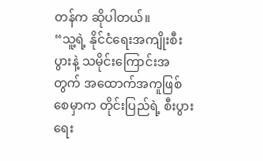တန်က ဆိုပါတယ်။
“သူ့ရဲ့ နိုင်ငံရေးအကျိုးစီးပွားနဲ့ သမိုင်းကြောင်းအတွက် အထောက်အကူဖြစ်စေမှာက တိုင်းပြည်ရဲ့ စီးပွားရေး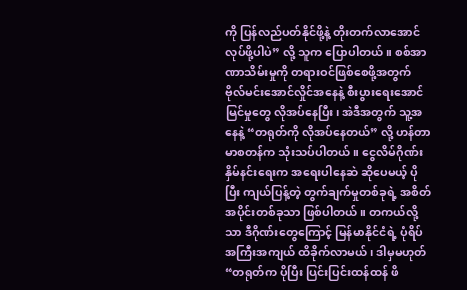ကို ပြန်လည်ပတ်နိုင်ဖို့နဲ့ တိုးတက်လာအောင် လုပ်ဖို့ပါပဲ” လို့ သူက ပြောပါတယ်။ စစ်အာဏာသိမ်းမှုကို တရားဝင်ဖြစ်စေဖို့အတွက် ဗိုလ်မင်းအောင်လှိုင်အနေနဲ့ စီးပွားရေးအောင်မြင်မှုတွေ လိုအပ်နေပြီး၊ အဲဒီအတွက် သူ့အနေနဲ့ “တရုတ်ကို လိုအပ်နေတယ်” လို့ ဟန်တာ မာစတန်က သုံးသပ်ပါတယ်။ ငွေလိမ်ဂိုဏ်းနှိမ်နင်းရေးက အရေးပါနေဆဲ ဆိုပေမယ့် ပိုပြီး ကျယ်ပြန့်တဲ့ တွက်ချက်မှုတစ်ခုရဲ့ အစိတ်အပိုင်းတစ်ခုသာ ဖြစ်ပါတယ်။ တကယ်လို့သာ ဒီဂိုဏ်းတွေကြောင့် မြန်မာနိုင်ငံရဲ့ ပုံရိပ် အကြီးအကျယ် ထိခိုက်လာမယ်၊ ဒါမှမဟုတ် “တရုတ်က ပိုပြီး ပြင်းပြင်းထန်ထန် ဖိ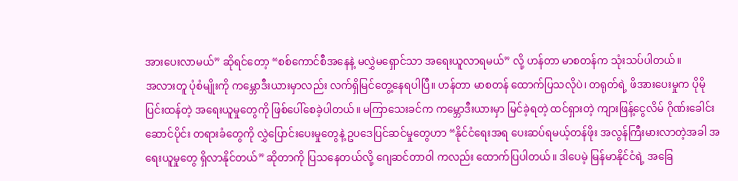အားပေးလာမယ်” ဆိုရင်တော့ “စစ်ကောင်စီအနေနဲ့ မလွှဲမရှောင်သာ အရေးယူလာရမယ်” လို့ ဟန်တာ မာစတန်က သုံးသပ်ပါတယ်။
အလားတူ ပုံစံမျိုးကို ကမ္ဘောဒီးယားမှာလည်း လက်ရှိမြင်တွေ့နေရပါပြီ။ ဟန်တာ မာစတန် ထောက်ပြသလိုပဲ၊ တရုတ်ရဲ့ ဖိအားပေးမှုက ပိုမိုပြင်းထန်တဲ့ အရေးယူမှုတွေကို ဖြစ်ပေါ်စေခဲ့ပါတယ်။ မကြာသေးခင်က ကမ္ဘောဒီးယားမှာ မြင်ခဲ့ရတဲ့ ထင်ရှားတဲ့ ကျားဖြန့်ငွေလိမ် ဂိုဏ်းခေါင်းဆောင်ပိုင်း တရားခံတွေကို လွှဲပြောင်းပေးမှုတွေနဲ့ ဥပဒေပြင်ဆင်မှုတွေဟာ “နိုင်ငံရေးအရ ပေးဆပ်ရမယ့်တန်ဖိုး အလွန်ကြီးမားလာတဲ့အခါ အရေးယူမှုတွေ ရှိလာနိုင်တယ်” ဆိုတာကို ပြသနေတယ်လို့ ဂျေဆင်တာဝါ ကလည်း ထောက်ပြပါတယ်။ ဒါပေမဲ့ မြန်မာနိုင်ငံရဲ့ အခြေ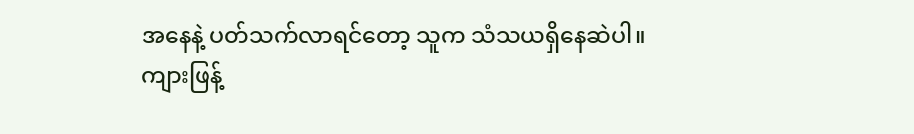အနေနဲ့ ပတ်သက်လာရင်တော့ သူက သံသယရှိနေဆဲပါ။
ကျားဖြန့်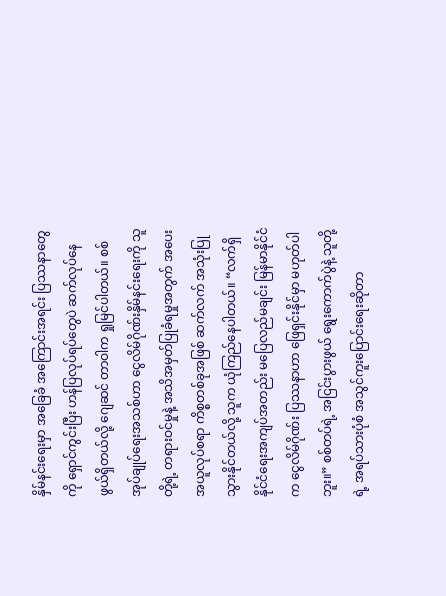နှိမ်နင်းရေးမှာ အခြေခံ အကြောင်းအရင်း ပြဿနာတွေကို ရှောင်ကွင်းပြီး ဟန်ပြလုပ်ရပ်တွေပဲ ဆက်လုပ်နေဖွယ်ရှိတယ်လို့ ဂျေဆင် တာဝါက ရှုမြင်ပါတယ်။ စစ်အုပ်ချုပ်ရေးအသစ်ဟာ ငွေလိမ်ဂိုဏ်းနှိမ်နင်းရေးကို သူတို့ရဲ့ တရားဝင်မှုနဲ့ အသိအမှတ်ပြုခံရမှုအတွက် အပေးအယူလုပ်စရာ ကိစ္စတစ်ခုအဖြစ် ဆက်လက် အသုံးပြုသွားနိုင်တယ်လို့ သူက ယုံကြည်နေပါတယ်။ “လက်ရှိ နိုင်ငံရေးအကျပ်အတည်း မပြေလည်မချင်း မြန်မာနိုင်ငံက ငွေလိမ်ဂိုဏ်း ပြဿနာဟာ ဖြေရှင်းနိုင်မှာ မဟုတ်ပါဘူး။” စစ်တပ်ရဲ့ အငြင်းပွားဖွယ် ရွေးကောက်ပွဲနဲ့ သူတို့ရဲ့ အရပ်သားပုံစံ အသွင်ကူးပြောင်းရေးဆိုတာ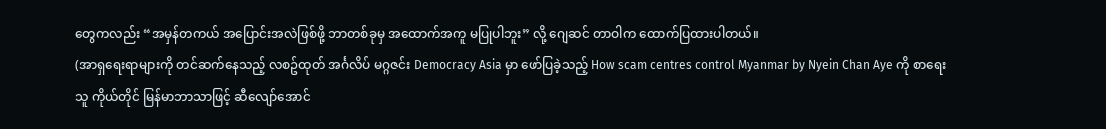တွေကလည်း “အမှန်တကယ် အပြောင်းအလဲဖြစ်ဖို့ ဘာတစ်ခုမှ အထောက်အကူ မပြုပါဘူး” လို့ ဂျေဆင် တာဝါက ထောက်ပြထားပါတယ်။
(အာရှရေးရာများကို တင်ဆက်နေသည့် လစဥ်ထုတ် အင်္ဂလိပ် မဂ္ဂဇင်း Democracy Asia မှာ ဖော်ပြခဲ့သည့် How scam centres control Myanmar by Nyein Chan Aye ကို စာရေးသူ ကိုယ်တိုင် မြန်မာဘာသာဖြင့် ဆီလျော်အောင်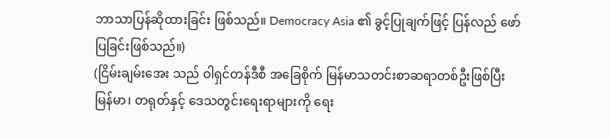ဘာသာပြန်ဆိုထားခြင်း ဖြစ်သည်။ Democracy Asia ၏ ခွင့်ပြုချက်ဖြင့် ပြန်လည် ဖော်ပြခြင်းဖြစ်သည်။)
(ငြိမ်းချမ်းအေး သည် ဝါရှင်တန်ဒီစီ အခြေစိုက် မြန်မာသတင်းစာဆရာတစ်ဦးဖြစ်ပြီး မြန်မာ၊ တရုတ်နှင့် ဒေသတွင်းရေးရာများကို ရေး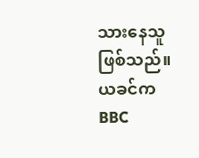သားနေသူဖြစ်သည်။ ယခင်က BBC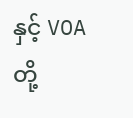နှင့် VOA တို့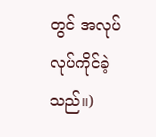တွင် အလုပ်လုပ်ကိုင်ခဲ့သည်။)